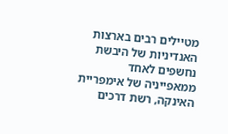מטיילים רבים בארצות האנדיניות של היבשת נחשפים לאחד ממאפייניה של אימפריית האינקה, רשת דרכים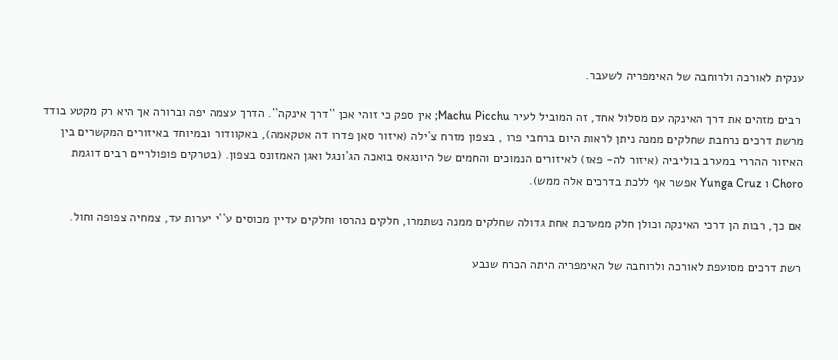ענקית לאורכה ולרוחבה של האימפריה לשעבר.

 רבים מזהים את דרך האינקה עם מסלול אחד, זה המוביל לעיר Machu Picchu; אין ספק כי זוהי אכן ``דרך אינקה``. הדרך עצמה יפה וברורה אך היא רק מקטע בודד מרשת דרכים נרחבת שחלקים ממנה ניתן לראות היום ברחבי פרו , בצפון מזרח צ`ילה (איזור סאן פדרו דה אטקאמה), באקוודור ובמיוחד באיזורים המקשרים בין האיזור ההררי במערב בוליביה (איזור לה- פאז) לאיזורים הנמוכים והחמים של היונגאס בואכה הג`ונגל ואגן האמזונס בצפון. (בטרקים פופולריים רבים דוגמת Choro ו Yunga Cruz אפשר אף ללכת בדרכים אלה ממש).

אם כך, רבות הן דרכי האינקה וכולן חלק ממערכת אחת גדולה שחלקים ממנה נשתמרו, חלקים נהרסו וחלקים עדיין מכוסים ע``י יערות עד, צמחיה צפופה וחול.

רשת דרכים מסועפת לאורכה ולרוחבה של האימפריה היתה הכרח שנבע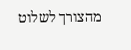מהצורך לשלוט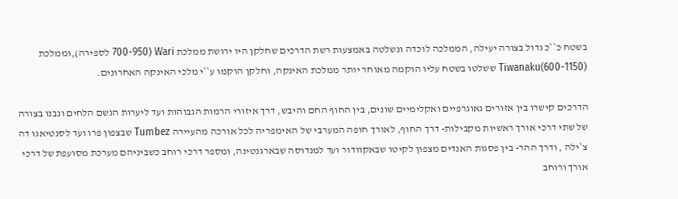בשטח כ``כ גדול בצורה יעילה, הממלכה לוכדה ונשלטה באמצעות רשת הדרכים שחלקן היו ירושת ממלכת Wari (700-950 לספירה),וממלכת Tiwanaku(600-1150) ששלטו בשטח עליו הוקמה מאוחר יותר ממלכת האינקה, וחלקן הוקמו ע``י מלכי האינקה האחרונים.

הדרכים קישרו בין אזורים גאוגרפיים ואקלימיים שונים, בין החוף החם והיבש, דרך איזורי הרמות הגבוהות ועד ליערות הגשם הלחים ונבנו בצורה של שתי דרכי אורך ראשיות מקבילות- דרך החוף, לאורך חופה המערבי של האימפריה לכל אורכה מהעיירה Tumbez שבצפון פרו ועד לסנטיאגו דה צ`ילה , ודרך ההר- בין פסגות האנדים מצפון לקיטו שבאקוודור ועד למנדוסה שבארגנטינה, ומספר דרכי רוחב כשביניהם מערכת מסועפת של דרכי אורך ורוחב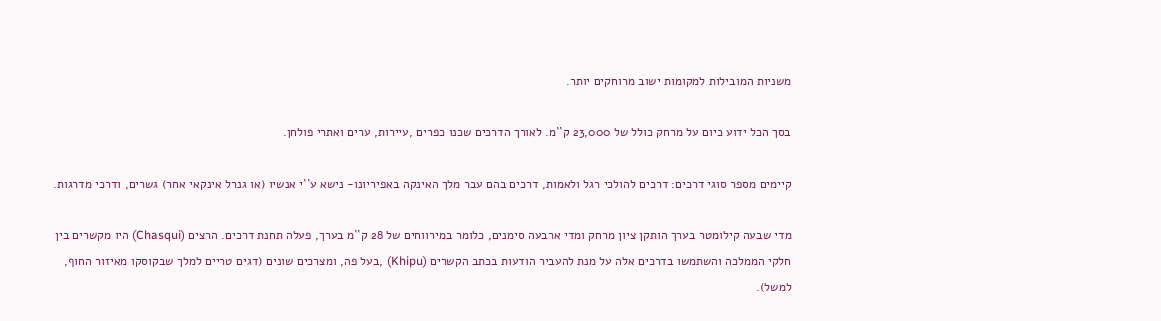משניות המובילות למקומות ישוב מרוחקים יותר.

בסך הכל ידוע כיום על מרחק כולל של 23,000 ק``מ. לאורך הדרכים שכנו כפרים ,עיירות, ערים ואתרי פולחן.

קיימים מספר סוגי דרכים: דרכים להולכי רגל ולאמות, דרכים בהם עבר מלך האינקה באפיריונו- נישא ע``י אנשיו (או גנרל אינקאי אחר) גשרים, ודרכי מדרגות.

מדי שבעה קילומטר בערך הותקן ציון מרחק ומדי ארבעה סימנים, כלומר במירווחים של 28 ק``מ בערך, פעלה תחנת דרכים. הרצים (Chasqui) היו מקשרים בין חלקי הממלכה והשתמשו בדרכים אלה על מנת להעביר הודעות בכתב הקשרים (Khipu) ,בעל פה, ומצרכים שונים (דגים טריים למלך שבקוסקו מאיזור החוף, למשל).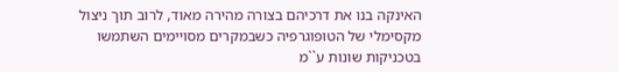האינקה בנו את דרכיהם בצורה מהירה מאוד, לרוב תוך ניצול מקסימלי של הטופוגרפיה כשבמקרים מסויימים השתמשו בטכניקות שונות ע``מ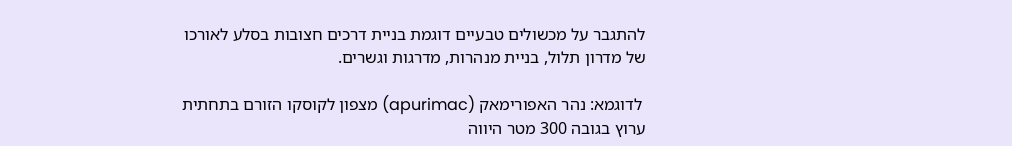להתגבר על מכשולים טבעיים דוגמת בניית דרכים חצובות בסלע לאורכו של מדרון תלול, בניית מנהרות, מדרגות וגשרים.

 לדוגמא: נהר האפורימאק (apurimac) מצפון לקוסקו הזורם בתחתית ערוץ בגובה 300 מטר היווה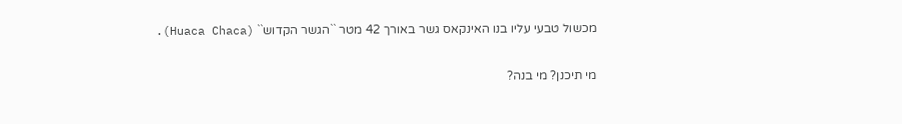מכשול טבעי עליו בנו האינקאס גשר באורך 42 מטר ``הגשר הקדוש`` (Huaca Chaca).

מי תיכנן? מי בנה?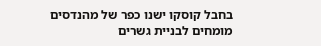בחבל קוסקו ישנו כפר של מהנדסים מומחים לבניית גשרים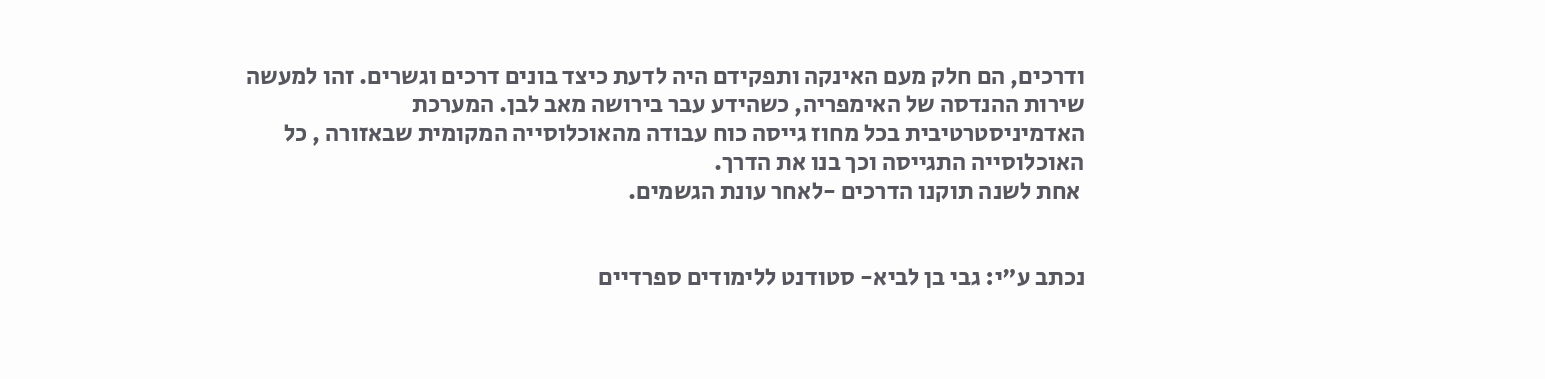ודרכים, הם חלק מעם האינקה ותפקידם היה לדעת כיצד בונים דרכים וגשרים. זהו למעשה שירות ההנדסה של האימפריה, כשהידע עבר בירושה מאב לבן. המערכת האדמיניסטרטיבית בכל מחוז גייסה כוח עבודה מהאוכלוסייה המקומית שבאזורה , כל האוכלוסייה התגייסה וכך בנו את הדרך.
 אחת לשנה תוקנו הדרכים -לאחר עונת הגשמים.


נכתב ע"י: גבי בן לביא- סטודנט ללימודים ספרדיים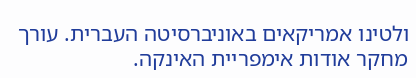ולטינו אמריקאים באוניברסיטה העברית. עורך מחקר אודות אימפריית האינקה.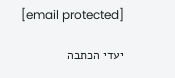[email protected]

יעדי הכתבה